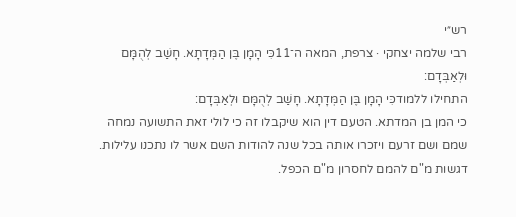רש״י
רבי שלמה יצחקי · צרפת, המאה ה־11כִּי הָמָן בֶּן הַמְּדָתָא. חָשַׁב לְהֻמָּם וּלְאַבְּדָם:
התחילו ללמודכִּי הָמָן בֶּן הַמְּדָתָא. חָשַׁב לְהֻמָּם וּלְאַבְּדָם:
כי המן בן המדתא. הטעם דין הוא שיקבלו זה כי לולי זאת התשועה נמחה שמם ושם זרעם ויזכרו אותה בכל שנה להודות השם אשר לו נתכנו עלילות. דגשות מ"ם להמם לחסרון מ"ם הכפל.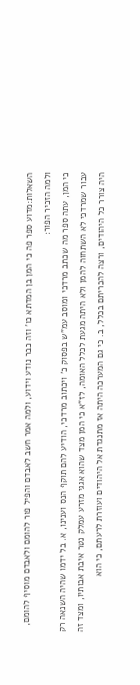השאלות:מדוע ספר פה כי המן בן המדתא כו' וזה כבר נודע וידוע, ולמה אמר חשב לאבדם והפיל פור להומם ולאבדם מוסיף להומם, ולמה הזכיר הפור:
כי המן, עתה ספר מה שכתב מרדכי ומוסב עמ"ש בפסוק כ' ויכתוב מרדכי, הודיע להם תוקף הנס וענינו, א. בל ידמו שהיה השנאה רק עבור שמרדכי לא השתחוה להמן ולא היתה מגעת לכלל האומה, לז"א כי המן מצד שהוא אגגי מזרע עמלק נטר איבת אבותיו, ומצד זה היה צורר כל היהודים, ורצה להכריתם בכלל, ב. כי גם המערכה היתה אז מתנגדת אל היהודים ועוזרת לרעתם, כי הוא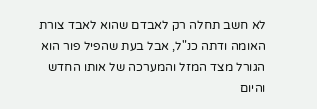לא חשב תחלה רק לאבדם שהוא לאבד צורת האומה ודתה כנ"ל, אבל בעת שהפיל פור הוא הגורל מצד המזל והמערכה של אותו החדש והיום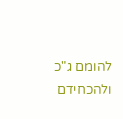להומם ג"כ ולהכחידם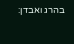בהרג ואבדן: